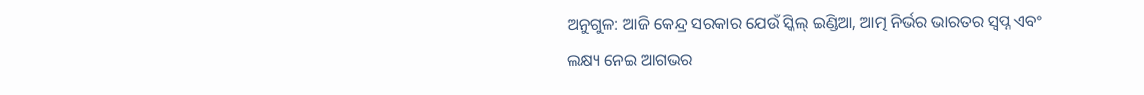ଅନୁଗୁଳ: ଆଜି କେନ୍ଦ୍ର ସରକାର ଯେଉଁ ସ୍କିଲ୍ ଇଣ୍ଡିଆ, ଆତ୍ମ ନିର୍ଭର ଭାରତର ସ୍ବପ୍ନ ଏବଂ ଲକ୍ଷ୍ୟ ନେଇ ଆଗଭର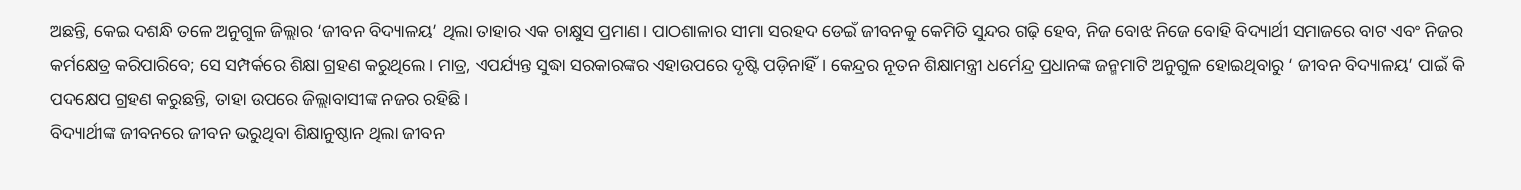ଅଛନ୍ତି, କେଇ ଦଶନ୍ଧି ତଳେ ଅନୁଗୁଳ ଜିଲ୍ଲାର ‘ଜୀବନ ବିଦ୍ୟାଳୟ’ ଥିଲା ତାହାର ଏକ ଚାକ୍ଷୁସ ପ୍ରମାଣ। ପାଠଶାଳାର ସୀମା ସରହଦ ଡେଇଁ ଜୀବନକୁ କେମିତି ସୁନ୍ଦର ଗଢ଼ି ହେବ, ନିଜ ବୋଝ ନିଜେ ବୋହି ବିଦ୍ୟାର୍ଥୀ ସମାଜରେ ବାଟ ଏବଂ ନିଜର କର୍ମକ୍ଷେତ୍ର କରିପାରିବେ; ସେ ସମ୍ପର୍କରେ ଶିକ୍ଷା ଗ୍ରହଣ କରୁଥିଲେ। ମାତ୍ର, ଏପର୍ଯ୍ୟନ୍ତ ସୁଦ୍ଧା ସରକାରଙ୍କର ଏହାଉପରେ ଦୃଷ୍ଟି ପଡ଼ିନାହିଁ। କେନ୍ଦ୍ରର ନୂତନ ଶିକ୍ଷାମନ୍ତ୍ରୀ ଧର୍ମେନ୍ଦ୍ର ପ୍ରଧାନଙ୍କ ଜନ୍ମମାଟି ଅନୁଗୁଳ ହୋଇଥିବାରୁ ‘ ଜୀବନ ବିଦ୍ୟାଳୟ’ ପାଇଁ କି ପଦକ୍ଷେପ ଗ୍ରହଣ କରୁଛନ୍ତି, ତାହା ଉପରେ ଜିଲ୍ଲାବାସୀଙ୍କ ନଜର ରହିଛି।
ବିଦ୍ୟାର୍ଥୀଙ୍କ ଜୀବନରେ ଜୀବନ ଭରୁଥିବା ଶିକ୍ଷାନୁଷ୍ଠାନ ଥିଲା ଜୀବନ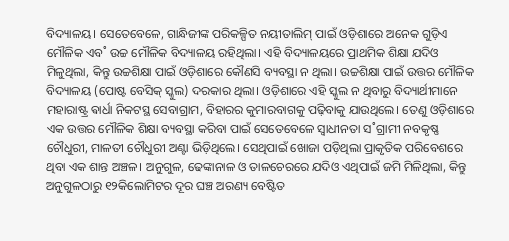ବିଦ୍ୟାଳୟ। ସେତେବେଳେ, ଗାନ୍ଧିଜୀଙ୍କ ପରିକଳ୍ପିତ ନୟୀତାଲିମ୍ ପାଇଁ ଓଡ଼ିଶାରେ ଅନେକ ଗୁଡ଼ିଏ ମୌଳିକ ଏବ˚ ଉଚ୍ଚ ମୌଳିକ ବିଦ୍ୟାଳୟ ରହିଥିଲା। ଏହି ବିଦ୍ୟାଳୟରେ ପ୍ରାଥମିକ ଶିକ୍ଷା ଯଦିଓ ମିଳୁଥିଲା, କିନ୍ତୁ ଉଚ୍ଚଶିକ୍ଷା ପାଇଁ ଓଡ଼ିଶାରେ କୌଣସି ବ୍ୟବସ୍ଥା ନ ଥିଲା। ଉଚ୍ଚଶିକ୍ଷା ପାଇଁ ଉତ୍ତର ମୌଳିକ ବିଦ୍ୟାଳୟ (ପୋଷ୍ଟ ବେସିକ୍ ସ୍କୁଲ) ଦରକାର ଥିଲା। ଓଡ଼ିଶାରେ ଏହି ସ୍କୁଲ ନ ଥିବାରୁ ବିଦ୍ୟାର୍ଥୀମାନେ ମହାରାଷ୍ଟ୍ର ଵାର୍ଧା ନିକଟସ୍ଥ ସେବାଗ୍ରାମ, ବିହାରର କୁମାରବାଗକୁ ପଢ଼ିବାକୁ ଯାଉଥିଲେ। ତେଣୁ ଓଡ଼ିଶାରେ ଏକ ଉତ୍ତର ମୌଳିକ ଶିକ୍ଷା ବ୍ୟବସ୍ଥା କରିବା ପାଇଁ ସେତେବେଳେ ସ୍ବାଧୀନତା ସ˚ଗ୍ରାମୀ ନବକୃଷ୍ଣ ଚୌଧୁରୀ, ମାଳତୀ ଚୌଧୁରୀ ଅଣ୍ଟା ଭିଡ଼ିଥିଲେ। ସେଥିପାଇଁ ଖୋଜା ପଡ଼ିଥିଲା ପ୍ରାକୃତିକ ପରିବେଶରେ ଥିବା ଏକ ଶାନ୍ତ ଅଞ୍ଚଳ। ଅନୁଗୁଳ, ଢେଙ୍କାନାଳ ଓ ତାଳଚେରରେ ଯଦିଓ ଏଥିପାଇଁ ଜମି ମିଳିଥିଲା, କିନ୍ତୁ ଅନୁଗୁଳଠାରୁ ୧୨କିଲୋମିଟର ଦୂର ଘଞ୍ଚ ଅରଣ୍ୟ ବେଷ୍ଟିତ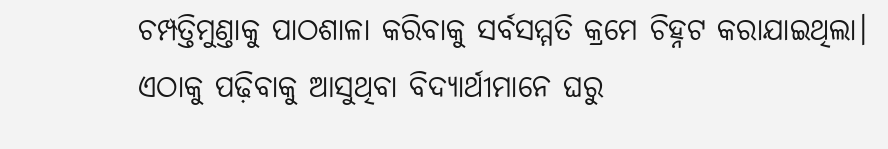ଚମ୍ପତ୍ତିମୁଣ୍ତାକୁ ପାଠଶାଳା କରିବାକୁ ସର୍ବସମ୍ମତି କ୍ରମେ ଚିହ୍ନଟ କରାଯାଇଥିଲା। ଏଠାକୁ ପଢ଼ିବାକୁ ଆସୁଥିବା ବିଦ୍ୟାର୍ଥୀମାନେ ଘରୁ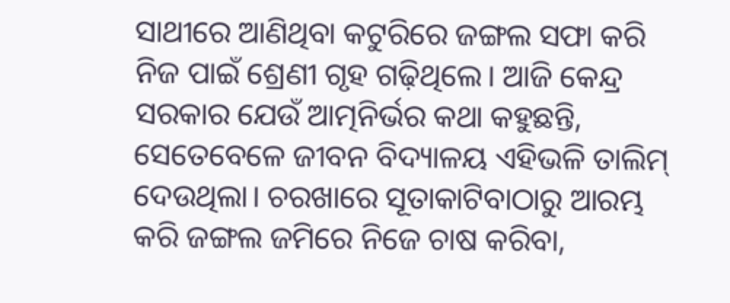ସାଥୀରେ ଆଣିଥିବା କଟୁରିରେ ଜଙ୍ଗଲ ସଫା କରି ନିଜ ପାଇଁ ଶ୍ରେଣୀ ଗୃହ ଗଢ଼ିଥିଲେ। ଆଜି କେନ୍ଦ୍ର ସରକାର ଯେଉଁ ଆତ୍ମନିର୍ଭର କଥା କହୁଛନ୍ତି, ସେତେବେଳେ ଜୀବନ ବିଦ୍ୟାଳୟ ଏହିଭଳି ତାଲିମ୍ ଦେଉଥିଲା। ଚରଖାରେ ସୂତାକାଟିବାଠାରୁ ଆରମ୍ଭ କରି ଜଙ୍ଗଲ ଜମିରେ ନିଜେ ଚାଷ କରିବା,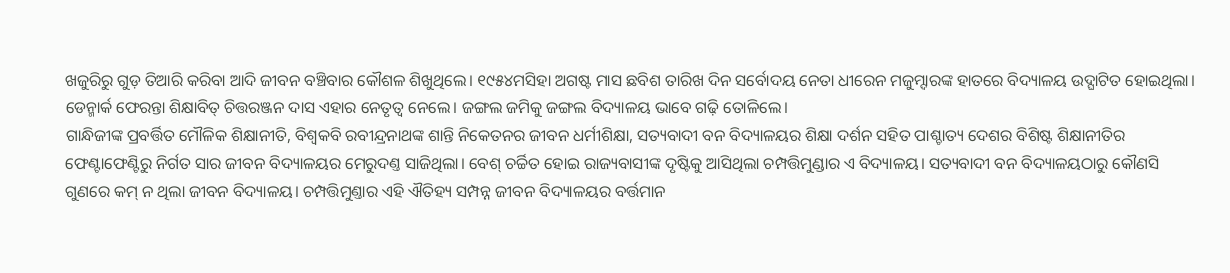ଖଜୁରିରୁ ଗୁଡ଼ ତିଆରି କରିବା ଆଦି ଜୀବନ ବଞ୍ଚିବାର କୌଶଳ ଶିଖୁଥିଲେ। ୧୯୫୪ମସିହା ଅଗଷ୍ଟ ମାସ ଛବିଶ ତାରିଖ ଦିନ ସର୍ବୋଦୟ ନେତା ଧୀରେନ ମଜୁମ୍ଦାରଙ୍କ ହାତରେ ବିଦ୍ୟାଳୟ ଉଦ୍ଘାଟିତ ହୋଇଥିଲା। ଡେନ୍ମାର୍କ ଫେରନ୍ତା ଶିକ୍ଷାବିତ୍ ଚିତ୍ତରଞ୍ଜନ ଦାସ ଏହାର ନେତୃତ୍ବ ନେଲେ। ଜଙ୍ଗଲ ଜମିକୁ ଜଙ୍ଗଲ ବିଦ୍ୟାଳୟ ଭାବେ ଗଢ଼ି ତୋଳିଲେ।
ଗାନ୍ଧିଜୀଙ୍କ ପ୍ରବର୍ତ୍ତିତ ମୌଳିକ ଶିକ୍ଷାନୀତି, ବିଶ୍ବକବି ରବୀନ୍ଦ୍ରନାଥଙ୍କ ଶାନ୍ତି ନିକେତନର ଜୀବନ ଧର୍ମୀଶିକ୍ଷା, ସତ୍ୟବାଦୀ ବନ ବିଦ୍ୟାଳୟର ଶିକ୍ଷା ଦର୍ଶନ ସହିତ ପାଶ୍ଚାତ୍ୟ ଦେଶର ବିଶିଷ୍ଟ ଶିକ୍ଷାନୀତିର ଫେଣ୍ଟାଫେଣ୍ଟିରୁ ନିର୍ଗତ ସାର ଜୀବନ ବିଦ୍ୟାଳୟର ମେରୁଦଣ୍ତ ସାଜିଥିଲା। ବେଶ୍ ଚର୍ଚ୍ଚିତ ହୋଇ ରାଜ୍ୟବାସୀଙ୍କ ଦୃଷ୍ଟିକୁ ଆସିଥିଲା ଚମ୍ପତ୍ତିମୁଣ୍ଡାର ଏ ବିଦ୍ୟାଳୟ। ସତ୍ୟବାଦୀ ବନ ବିଦ୍ୟାଳୟଠାରୁ କୌଣସି ଗୁଣରେ କମ୍ ନ ଥିଲା ଜୀବନ ବିଦ୍ୟାଳୟ। ଚମ୍ପତ୍ତିମୁଣ୍ତାର ଏହି ଐତିହ୍ୟ ସମ୍ପନ୍ନ ଜୀବନ ବିଦ୍ୟାଳୟର ବର୍ତ୍ତମାନ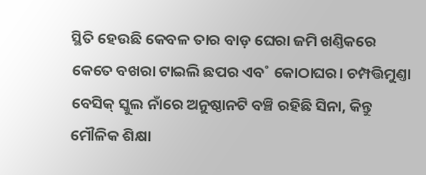ସ୍ଥିତି ହେଉଛି କେବଳ ତାର ବାଡ଼ ଘେରା ଜମି ଖଣ୍ତିକରେ କେତେ ବଖରା ଟାଇଲି ଛପର ଏବ˚ କୋଠାଘର। ଚମ୍ପତ୍ତିମୁଣ୍ତା ବେସିକ୍ ସ୍କୁଲ ନାଁରେ ଅନୁଷ୍ଠାନଟି ବଞ୍ଚି ରହିଛି ସିନା, କିନ୍ତୁ ମୌଳିକ ଶିକ୍ଷା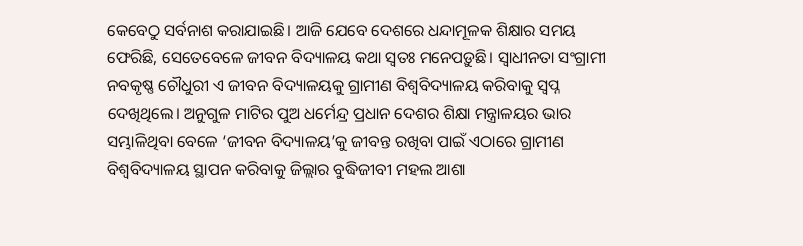କେବେଠୁ ସର୍ବନାଶ କରାଯାଇଛି। ଆଜି ଯେବେ ଦେଶରେ ଧନ୍ଦାମୂଳକ ଶିକ୍ଷାର ସମୟ ଫେରିଛି, ସେତେବେଳେ ଜୀବନ ବିଦ୍ୟାଳୟ କଥା ସ୍ବତଃ ମନେପଡ଼ୁଛି। ସ୍ବାଧୀନତା ସଂଗ୍ରାମୀ ନବକୃଷ୍ଣ ଚୌଧୁରୀ ଏ ଜୀବନ ବିଦ୍ୟାଳୟକୁ ଗ୍ରାମୀଣ ବିଶ୍ବବିଦ୍ୟାଳୟ କରିବାକୁ ସ୍ବପ୍ନ ଦେଖିଥିଲେ। ଅନୁଗୁଳ ମାଟିର ପୁଅ ଧର୍ମେନ୍ଦ୍ର ପ୍ରଧାନ ଦେଶର ଶିକ୍ଷା ମନ୍ତ୍ରାଳୟର ଭାର ସମ୍ଭାଳିଥିବା ବେଳେ ‘ଜୀବନ ବିଦ୍ୟାଳୟ’କୁ ଜୀବନ୍ତ ରଖିବା ପାଇଁ ଏଠାରେ ଗ୍ରାମୀଣ ବିଶ୍ବବିଦ୍ୟାଳୟ ସ୍ଥାପନ କରିବାକୁ ଜିଲ୍ଲାର ବୁଦ୍ଧିଜୀବୀ ମହଲ ଆଶା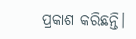ପ୍ରକାଶ କରିଛନ୍ତି।